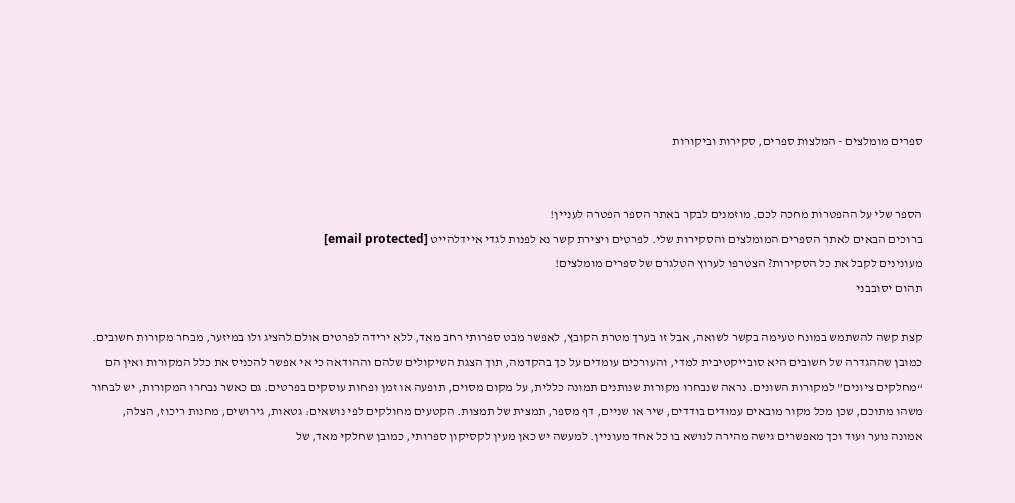ספרים מומלצים - המלצות ספרים, סקירות וביקורות


הספר שלי על ההפטרות מחכה לכם. מוזמנים לבקר באתר הספר הפטרה לעניין!
ברוכים הבאים לאתר הספרים המומלצים והסקירות שלי. לפרטים ויצירת קשר נא לפנות לגדי איידלהייט [email protected]
מעונינים לקבל את כל הסקירות? הצטרפו לערוץ הטלגרם של ספרים מומלצים!
תהום יסובבני

קצת קשה להשתמש במונח טעימה בקשר לשואה, אבל זו בערך מטרת הקובץ, לאפשר מבט ספרותי רחב מאד, ללא ירידה לפרטים אולם להציג ולו במיזער, מבחר מקורות חשובים. כמובן שההגדרה של חשובים היא סובייקטיבית למדי, והעורכים עומדים על כך בהקדמה, תוך הצגת השיקולים שלהם וההודאה כי אי אפשר להכניס את כלל המקורות ואין הם “מחלקים ציונים” למקורות השונים. נראה שנבחרו מקורות שנותנים תמונה כללית, על מקום מסוים, תופעה או זמן ופחות עוסקים בפרטים. גם כאשר נבחרו המקורות, יש לבחור משהו מתוכם, שכן מכל מקור מובאים עמודים בודדים, שיר או שניים, דף מספר, תמצית של תמצות. הקטעים מחולקים לפי נושאים: גטאות, גירושים, מחנות ריכוז, הצלה, אמונה נוער ועוד וכך מאפשרים גישה מהירה לנושא בו כל אחד מעוניין. למעשה יש כאן מעין לקסיקון ספרותי, כמובן שחלקי מאד, של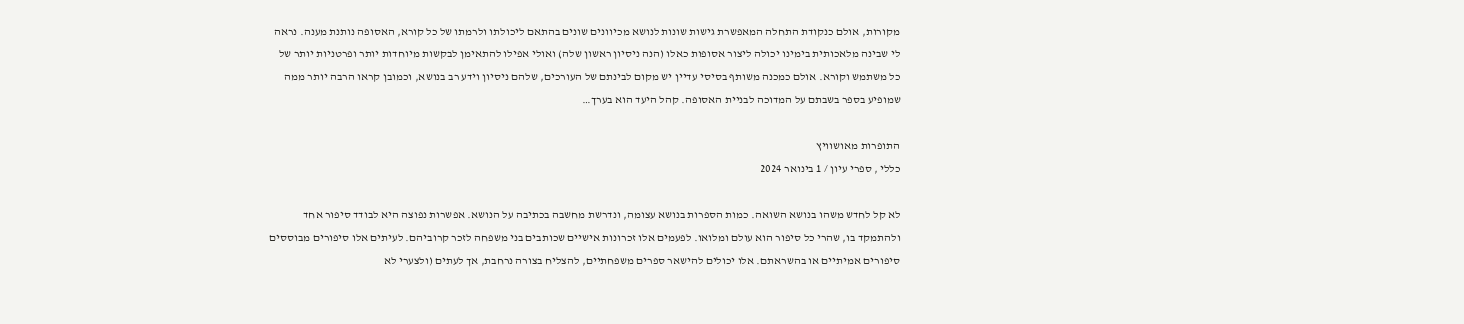מקורות, אולם כנקודת התחלה המאפשרת גישות שונות לנושא מכיוונים שונים בהתאם ליכולתו ולרמתו של כל קורא, האסופה נותנת מענה. נראה לי שבינה מלאכותית בימינו יכולה ליצור אסופות כאלו (הנה ניסיון ראשון שלה) ואולי אפילו להתאימן לבקשות מיוחדות יותר ופרטניות יותר של כל משתמש וקורא. אולם כמכנה משותף בסיסי עדיין יש מקום לבינתם של העורכים, שלהם ניסיון וידע רב בנושא, וכמובן קראו הרבה יותר ממה שמופיע בספר בשבתם על המדוכה לבניית האסופה. קהל היעד הוא בערך…

התופרות מאושוויץ
כללי , ספרי עיון / 1 בינואר 2024

לא קל לחדש משהו בנושא השואה. כמות הספרות בנושא עצומה, ונדרשת מחשבה בכתיבה על הנושא. אפשרות נפוצה היא לבודד סיפור אחד ולהתמקד בו, שהרי כל סיפור הוא עולם ומלואו. לפעמים אלו זכרונות אישיים שכותבים בני משפחה לזכר קרוביהם. לעיתים אלו סיפורים מבוססים סיפורים אמיתיים או בהשראתם. אלו יכולים להישאר ספרים משפחתיים, להצליח בצורה נרחבת, אך לעתים (ולצערי לא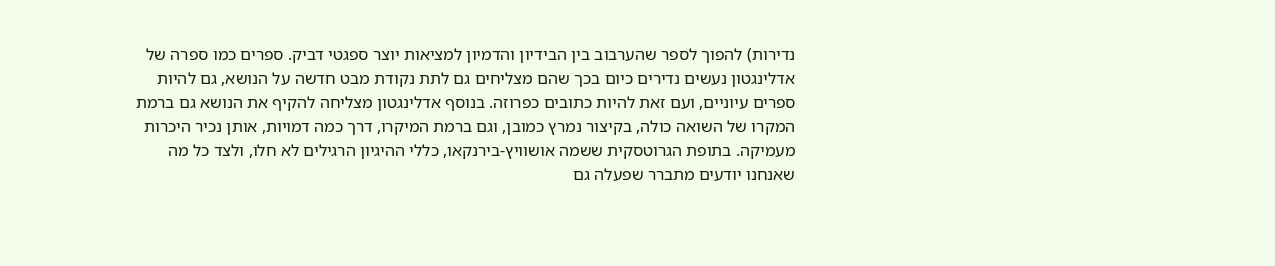נדירות) להפוך לספר שהערבוב בין הבידיון והדמיון למציאות יוצר ספגטי דביק. ספרים כמו ספרה של אדלינגטון נעשים נדירים כיום בכך שהם מצליחים גם לתת נקודת מבט חדשה על הנושא, גם להיות ספרים עיוניים, ועם זאת להיות כתובים כפרוזה. בנוסף אדלינגטון מצליחה להקיף את הנושא גם ברמת המקרו של השואה כולה, בקיצור נמרץ כמובן, וגם ברמת המיקרו, דרך כמה דמויות, אותן נכיר היכרות מעמיקה. בתופת הגרוטסקית ששמה אושוויץ-בירנקאו, כללי ההיגיון הרגילים לא חלו, ולצד כל מה שאנחנו יודעים מתברר שפעלה גם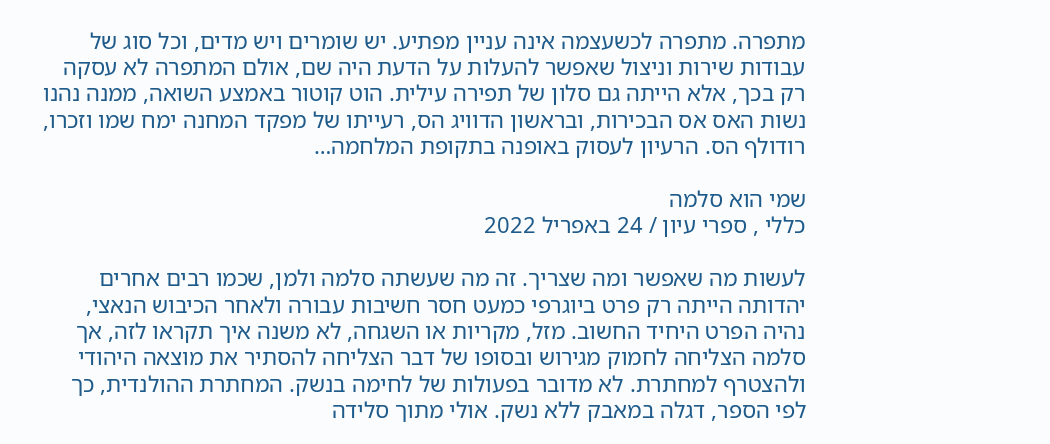מתפרה. מתפרה לכשעצמה אינה עניין מפתיע. יש שומרים ויש מדים, וכל סוג של עבודות שירות וניצול שאפשר להעלות על הדעת היה שם, אולם המתפרה לא עסקה רק בכך, אלא הייתה גם סלון של תפירה עילית. הוט קוטור באמצע השואה, ממנה נהנו נשות האס אס הבכירות, ובראשון הדוויג הס, רעייתו של מפקד המחנה ימח שמו וזכרו, רודולף הס. הרעיון לעסוק באופנה בתקופת המלחמה…

שמי הוא סלמה
כללי , ספרי עיון / 24 באפריל 2022

לעשות מה שאפשר ומה שצריך. זה מה שעשתה סלמה ולמן, שכמו רבים אחרים יהדותה הייתה רק פרט ביוגרפי כמעט חסר חשיבות עבורה ולאחר הכיבוש הנאצי, נהיה הפרט היחיד החשוב. מזל, מקריות או השגחה, לא משנה איך תקראו לזה, אך סלמה הצליחה לחמוק מגירוש ובסופו של דבר הצליחה להסתיר את מוצאה היהודי ולהצטרף למחתרת. לא מדובר בפעולות של לחימה בנשק. המחתרת ההולנדית, כך לפי הספר, דגלה במאבק ללא נשק. אולי מתוך סלידה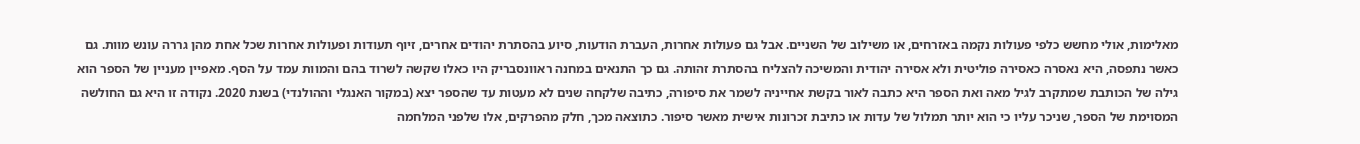מאלימות, אולי מחשש כלפי פעולות נקמה באזרחים, או משילוב של השניים. אבל גם פעולות אחרות, העברת הודעות, סיוע בהסתרת יהודים אחרים, זיוף תעודות ופעולות אחרות שכל אחת מהן גררה עונש מוות. גם כאשר נתפסה, היא נאסרה כאסירה פוליטית ולא אסירה יהודית והמשיכה להצליח בהסתרת זהותה. גם כך התנאים במחנה ראוונסבריק היו כאלו שקשה לשרוד בהם והמוות עמד על הסף. מאפיין מעניין של הספר הוא גילה של הכותבת שמתקרב לגיל מאה ואת הספר היא כתבה לאור בקשת אחייניה לשמר את סיפורה, כתיבה שלקחה שנים לא מעטות עד שהספר יצא (במקור האנגלי וההולנדי) בשנת 2020. נקודה זו היא גם החולשה המסוימת של הספר, שניכר עליו כי הוא יותר תמלול של עדות או כתיבת זכרונות אישית מאשר סיפור. כתוצאה מכך, חלק מהפרקים, אלו שלפני המלחמה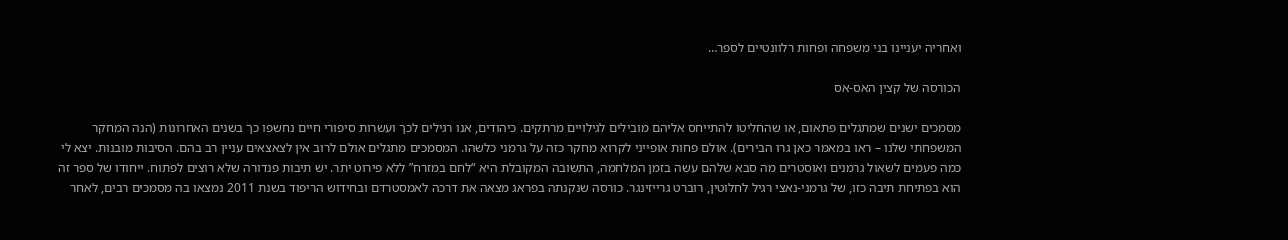ואחריה יעניינו בני משפחה ופחות רלוונטיים לספר…

הכורסה של קצין האס-אס

מסמכים ישנים שמתגלים פתאום, או שהחליטו להתייחס אליהם מובילים לגילויים מרתקים. כיהודים, אנו רגילים לכך ועשרות סיפורי חיים נחשפו כך בשנים האחרונות (הנה המחקר המשפחתי שלנו – ראו במאמר כאן גרו הבירים). אולם פחות אופייני לקרוא מחקר כזה על גרמני כלשהו. המסמכים מתגלים אולם לרוב אין לצאצאים עניין רב בהם. הסיבות מובנות. יצא לי כמה פעמים לשאול גרמנים ואוסטרים מה סבא שלהם עשה בזמן המלחמה, התשובה המקובלת היא “לחם במזרח” ללא פירוט יתר. יש תיבות פנדורה שלא רוצים לפתוח. ייחודו של ספר זה הוא בפתיחת תיבה כזו, של גרמני-נאצי רגיל לחלוטין, רוברט גרייזינגר. כורסה שנקנתה בפראג מצאה את דרכה לאמסטרדם ובחידוש הריפוד בשנת 2011 נמצאו בה מסמכים רבים, לאחר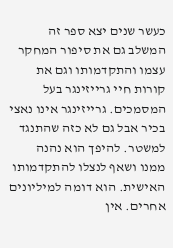כעשר שנים יצא ספר זה המשלב גם את סיפור המחקר עצמו והתקדמותו וגם את קורות חיי גרייזינגר בעל המסמכים. גרייזינגר אינו נאצי בכיר אבל גם לא כזה שהתנגד למשטר. להיפך הוא נהנה ממנו ושאף לנצלו להתקדמותו האישית. הוא דומה למיליונים אחרים. אין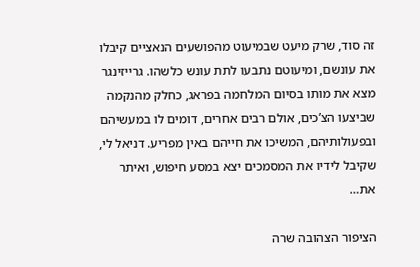זה סוד, שרק מיעט שבמיעוט מהפושעים הנאציים קיבלו את עונשם, ומיעוטם נתבעו לתת עונש כלשהו. גרייזינגר מצא את מותו בסיום המלחמה בפראג, כחלק מהנקמה שביצעו הצ’כים, אולם רבים אחרים, דומים לו במעשיהם ובפעולותיהם, המשיכו את חייהם באין מפריע. דניאל לי, שקיבל לידיו את המסמכים יצא במסע חיפוש, ואיתר את…

הציפור הצהובה שרה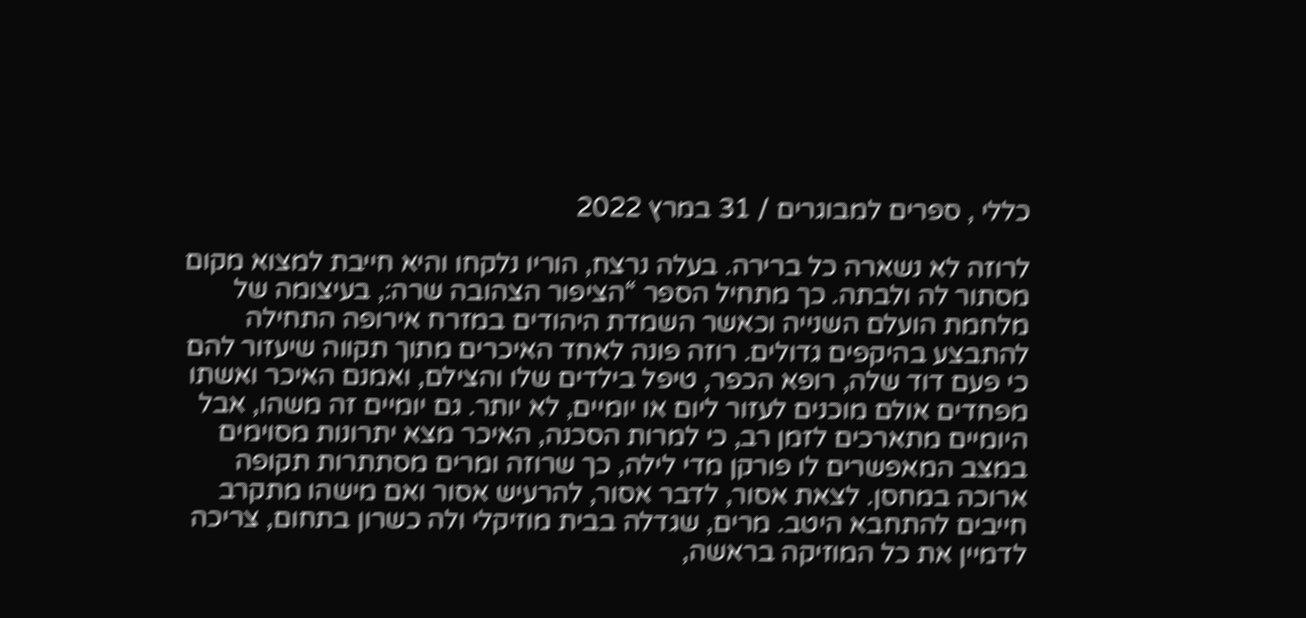כללי , ספרים למבוגרים / 31 במרץ 2022

לרוזה לא נשארה כל ברירה. בעלה נרצח, הוריו נלקחו והיא חייבת למצוא מקום מסתור לה ולבתה. כך מתחיל הספר “הציפור הצהובה שרה:, בעיצומה של מלחמת הועלם השנייה וכאשר השמדת היהודים במזרח אירופה התחילה להתבצע בהיקפים גדולים. רוזה פונה לאחד האיכרים מתוך תקווה שיעזור להם כי פעם דוד שלה, רופא הכפר, טיפל בילדים שלו והצילם, ואמנם האיכר ואשתו מפחדים אולם מוכנים לעזור ליום או יומיים, לא יותר. גם יומיים זה משהו, אבל היומיים מתארכים לזמן רב, כי למרות הסכנה, האיכר מצא יתרונות מסוימים במצב המאפשרים לו פורקן מדי לילה, כך שרוזה ומרים מסתתרות תקופה ארוכה במחסן. לצאת אסור, לדבר אסור, להרעיש אסור ואם מישהו מתקרב חייבים להתחבא היטב. מרים, שגדלה בבית מוזיקלי ולה כשרון בתחום, צריכה לדמיין את כל המוזיקה בראשה,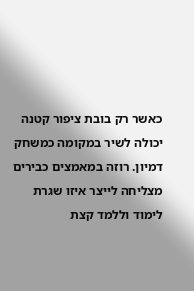כאשר רק בובת ציפור קטנה יכולה לשיר במקומה כמשחק דמיון. רוזה במאמצים כבירים מצליחה לייצר איזו שגרת לימוד וללמד קצת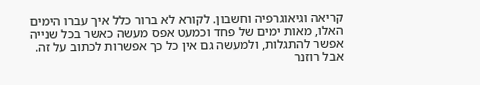קריאה וגיאוגרפיה וחשבון. לקורא לא ברור כלל איך עברו הימים האלו, מאות ימים של פחד וכמעט אפס מעשה כאשר בכל שנייה אפשר להתגלות, ולמעשה גם אין כל כך אפשרות לכתוב על זה. אבל רוזנר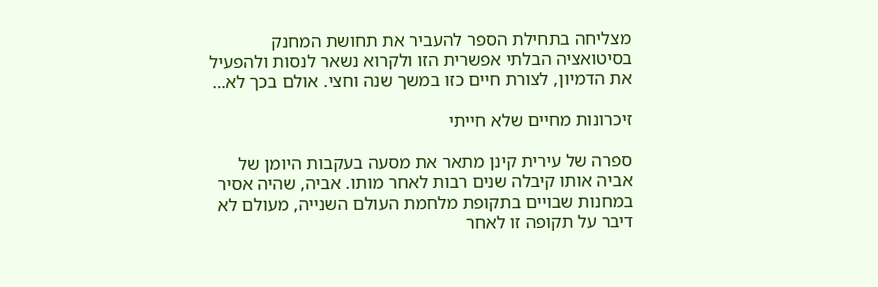מצליחה בתחילת הספר להעביר את תחושת המחנק בסיטואציה הבלתי אפשרית הזו ולקרוא נשאר לנסות ולהפעיל את הדמיון, לצורת חיים כזו במשך שנה וחצי. אולם בכך לא…

זיכרונות מחיים שלא חייתי

ספרה של עירית קינן מתאר את מסעה בעקבות היומן של אביה אותו קיבלה שנים רבות לאחר מותו. אביה, שהיה אסיר במחנות שבויים בתקופת מלחמת העולם השנייה, מעולם לא דיבר על תקופה זו לאחר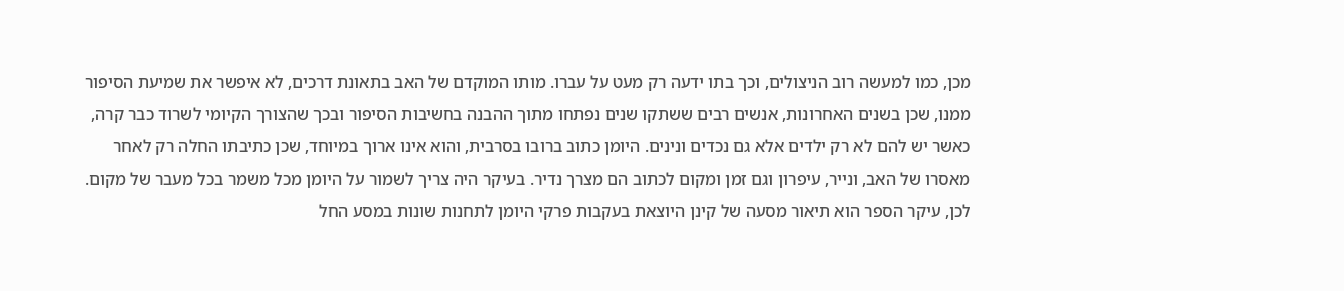מכן, כמו למעשה רוב הניצולים, וכך בתו ידעה רק מעט על עברו. מותו המוקדם של האב בתאונת דרכים, לא איפשר את שמיעת הסיפור ממנו, שכן בשנים האחרונות, אנשים רבים ששתקו שנים נפתחו מתוך ההבנה בחשיבות הסיפור ובכך שהצורך הקיומי לשרוד כבר קרה, כאשר יש להם לא רק ילדים אלא גם נכדים ונינים. היומן כתוב ברובו בסרבית, והוא אינו ארוך במיוחד, שכן כתיבתו החלה רק לאחר מאסרו של האב, ונייר, עיפרון וגם זמן ומקום לכתוב הם מצרך נדיר. בעיקר היה צריך לשמור על היומן מכל משמר בכל מעבר של מקום. לכן, עיקר הספר הוא תיאור מסעה של קינן היוצאת בעקבות פרקי היומן לתחנות שונות במסע החל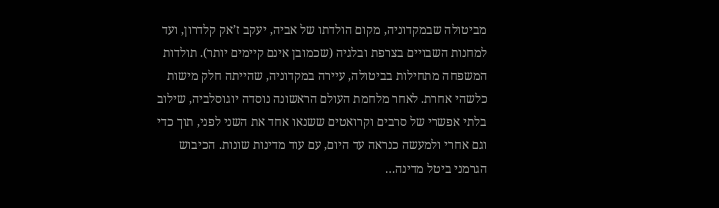מביטולה שבמקדוניה, מקום הולדתו של אביה, יעקב ז’אק קלדרון, ועד למחנות השבויים בצרפת ובלגיה (שכמובן אינם קיימים יותר). תולדות המשפחה מתחילות בביטולה, עיירה במקדוניה, שהייתה חלק מישות כלשהי אחרת. לאחר מלחמת העולם הראשונה נוסדה יוגוסלביה, שילוב בלתי אפשרי של סרבים וקרואטים ששנאו אחד את השני לפני, תוך כדי וגם אחרי ולמעשה כנראה עד היום, עם עוד מדינות שונות. הכיבוש הגרמני ביטל מדינה…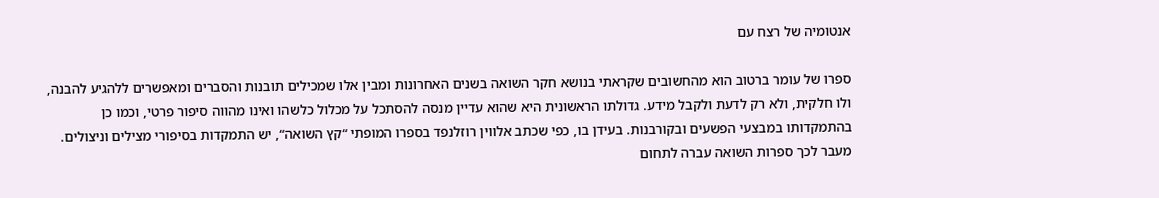אנטומיה של רצח עם

ספרו של עומר ברטוב הוא מהחשובים שקראתי בנושא חקר השואה בשנים האחרונות ומבין אלו שמכילים תובנות והסברים ומאפשרים ללהגיע להבנה, ולו חלקית, ולא רק לדעת ולקבל מידע. גדולתו הראשונית היא שהוא עדיין מנסה להסתכל על מכלול כלשהו ואינו מהווה סיפור פרטי, וכמו כן בהתמקדותו במבצעי הפשעים ובקורבנות. בעידן בו, כפי שכתב אלווין רוזלנפד בספרו המופתי “קץ השואה“, יש התמקדות בסיפורי מצילים וניצולים. מעבר לכך ספרות השואה עברה לתחום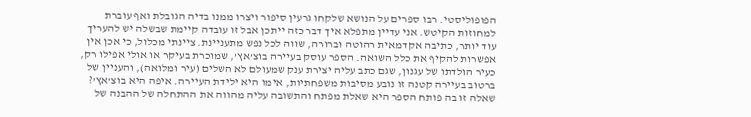הפופוליסטי. רבו ספרים על הנושא שלקחו גרעין סיפור ויצרו ממנו בדיה הגובלת ואף עוברת למחוזות הקיטש. אני עדיין מתפלא איך דבר כזה ייתכן אבל זו עובדה קיימת שבשלה יש להעריך עוד יותר, כתיבה אקדמאית רהוטה וברורה, שווה לכל נפש מתעניינת. ציינתי מכלול, כי אכן אין אפשרות להקיף את כלל השואה. הספר עוסק בעיירה בוצ’אץ’, שמוכרת בעיקר או אולי אפילו רק, כעיר הולדתו של עגנון, שגם כתב עליה יצירת ענק שמעולם לא השלים (עיר ומלואה), והעניין של ברטוב בעיירה קטנה זו נובע מסיבות משפחתיות, אימו היא ילידת העיירה. איפה היא בוצ’אץ’? שאלה זו בה פותח הספר היא שאלת מפתח והתשובה עליה מהווה את ההתחלה של ההבנה של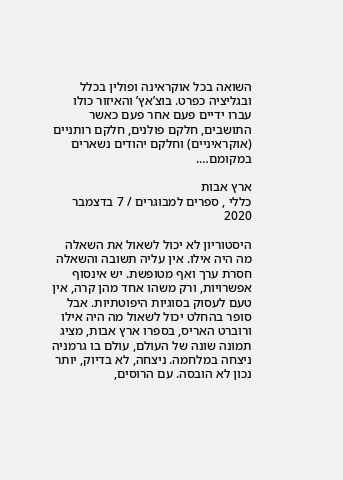השואה בכל אוקראינה ופולין בכלל ובגליציה כפרט. בוצ’אץ’ והאיזור כולו עברו ידיים פעם אחר פעם כאשר התושבים, חלקם פולנים, חלקם רותניים (אוקראיניים) וחלקם יהודים נשארים במקומם….

ארץ אבות
כללי , ספרים למבוגרים / 7 בדצמבר 2020

היסטוריון לא יכול לשאול את השאלה מה היה אילו. אין עליה תשובה והשאלה חסרת ערך ואף מטופשת. יש אינסוף אפשרויות, ורק משהו אחד מהן קרה, אין טעם לעסוק בסוגיות היפוטתיות. אבל סופר בהחלט יכול לשאול מה היה אילו ורוברט האריס, בספרו ארץ אבות, מציג תמונה שונה של העולם, עולם בו גרמניה ניצחה במלחמה. ניצחה, לא בדיוק, יותר נכון לא הובסה. עם הרוסים,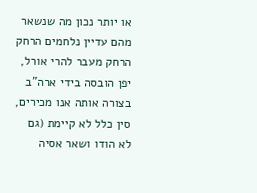או יותר נכון מה שנשאר מהם עדיין נלחמים הרחק הרחק מעבר להרי אורל, יפן הובסה בידי ארה”ב בצורה אותה אנו מכירים, סין כלל לא קיימת (גם לא הודו ושאר אסיה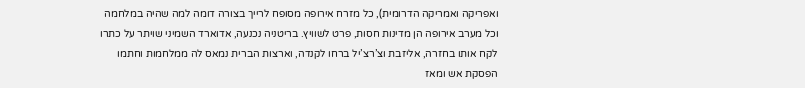ואפריקה ואמריקה הדרומית), כל מזרח אירופה מסופח לרייך בצורה דומה למה שהיה במלחמה וכל מערב אירופה הן מדינות חסות, פרט לשוויץ. בריטניה נכנעה, אדוארד השמיני שויתר על כתרו לקח אותו בחזרה, אליזבת וצ’רצ’יל ברחו לקנדה, וארצות הברית נמאס לה ממלחמות וחתמו הפסקת אש ומאז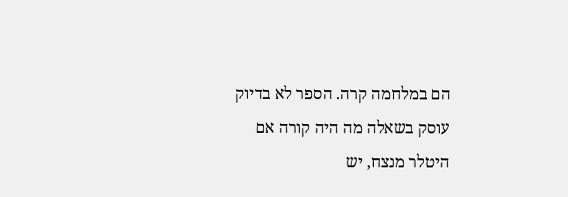הם במלחמה קרה. הספר לא בדיוק עוסק בשאלה מה היה קורה אם היטלר מנצח, יש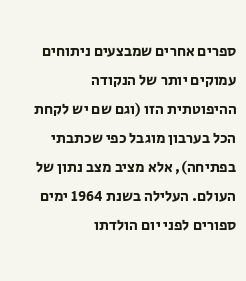ספרים אחרים שמבצעים ניתוחים עמוקים יותר של הנקודה ההיפוטתית הזו (וגם שם יש לקחת הכל בערבון מוגבל כפי שכתבתי בפתיחה), אלא מציב מצב נתון של העולם. העלילה בשנת 1964 ימים ספורים לפני יום הולדתו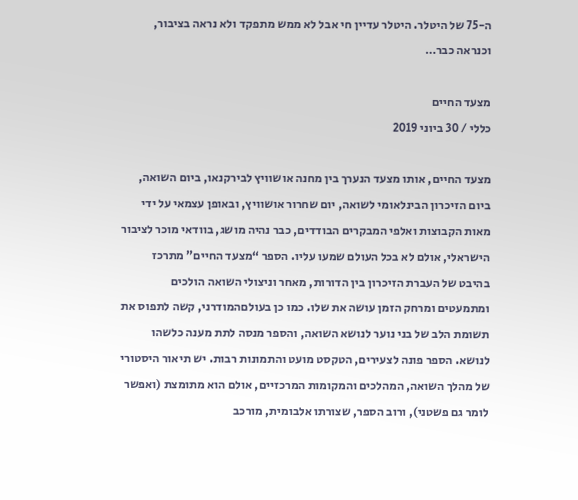ה-75 של היטלר. היטלר עדיין חי אבל לא ממש מתפקד ולא נראה בציבור, וכנראה כבר…

מצעד החיים
כללי / 30 ביוני 2019

מצעד החיים, אותו מצעד הנערך בין מחנה אושוויץ לבירקנאו, ביום השואה, ביום הזיכרון הבינלאומי לשואה, יום שחרור אושוויץ, ובאופן עצמאי על ידי מאות הקבוצות ואלפי המבקרים הבודדים, כבר נהיה מושג, בוודאי מוכר לציבור הישראלי, אולם לא בכל העולם שמעו עליו. הספר “מצעד החיים” מתרכז בהיבט של העברת הזיכרון בין הדורות, מאחר וניצולי השואה הולכים ומתמעטים ומרחק הזמן עושה את שלו. כמו כן בעולםהמודרני, קשה לתפוס את תשומת הלב של בני נוער לנושא השואה, והספר מנסה לתת מענה כלשהו לנושא. הספר פונה לצעירים, הטקסט מועט והתמונות רבות. יש תיאור היסטורי של מהלך השואה, המהלכים והמקומות המרכזיים, אולם הוא מתומצת (ואפשר לומר גם פשטני), ורוב הספר, שצורתו אלבומית, מורכב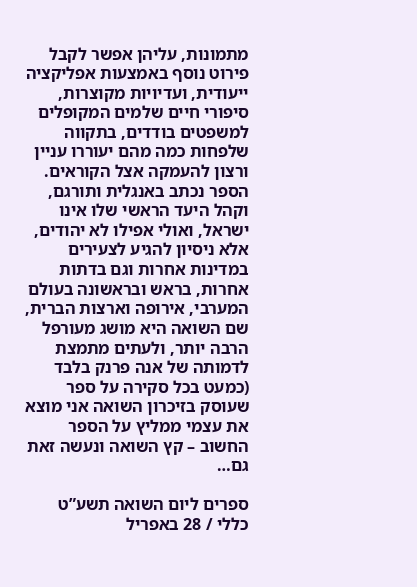מתמונות, עליהן אפשר לקבל פירוט נוסף באמצעות אפליקציה ייעודית, ועדיויות מקוצרות, סיפורי חיים שלמים המקופלים למשפטים בודדים, בתקווה שלפחות כמה מהם יעוררו עניין ורצון להעמקה אצל הקוראים. הספר נכתב באנגלית ותורגם, וקהל היעד הראשי שלו אינו ישראל, ואולי אפילו לא יהודים, אלא ניסיון להגיע לצעירים במדינות אחרות וגם בדתות אחרות, בראש ובראשונה בעולם המערבי, אירופה וארצות הברית, שם השואה היא מושג מעורפל הרבה יותר, ולעתים מתמצת לדמותה של אנה פרנק בלבד (כמעט בכל סקירה על ספר שעוסק בזיכרון השואה אני מוצא את עצמי ממליץ על הספר החשוב – קץ השואה ונעשה זאת גם…

ספרים ליום השואה תשע”ט
כללי / 28 באפריל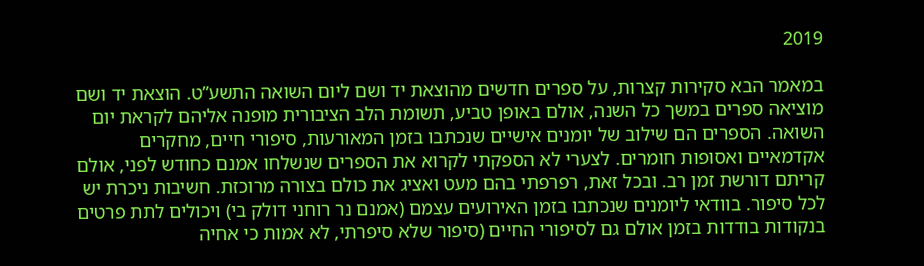2019

במאמר הבא סקירות קצרות, על ספרים חדשים מהוצאת יד ושם ליום השואה התשע”ט. הוצאת יד ושם מוציאה ספרים במשך כל השנה, אולם באופן טביע, תשומת הלב הציבורית מופנה אליהם לקראת יום השואה. הספרים הם שילוב של יומנים אישיים שנכתבו בזמן המאורעות, סיפורי חיים, מחקרים אקדמאיים ואסופות חומרים. לצערי לא הספקתי לקרוא את הספרים שנשלחו אמנם כחודש לפני, אולם קריתם דורשת זמן רב. ובכל זאת, רפרפתי בהם מעט ואציג את כולם בצורה מרוכזת. חשיבות ניכרת יש לכל סיפור. בוודאי ליומנים שנכתבו בזמן האירועים עצמם (אמנם נר רוחני דולק בי) ויכולים לתת פרטים בנקודות בודדות בזמן אולם גם לסיפורי החיים (סיפור שלא סיפרתי, לא אמות כי אחיה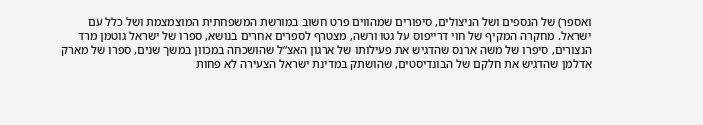ואספר) של הנספים ושל הניצולים, סיפורים שמהווים פרט חשוב במורשת המשפחתית המוצמצמת ושל כלל עם ישראל. מחקרה המקיף של חוי דרייפוס על גטו ורשה, מצטרף לספרים אחרים בנושא, ספרו של ישראל גוטמן מרד הנצורים, סיפרו של משה ארנס שהדגיש את פעילותו של ארגון האצ”ל שהושכחה במכוון במשך שנים, ספרו של מארק אדלמן שהדגיש את חלקם של הבונדיסטים, שהושתק במדינת ישראל הצעירה לא פחות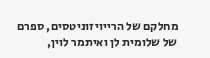מחלקם של הרייויזוניטסים, ספרם של שלומית לן ואיתמר לוין,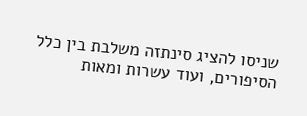שניסו להציג סינתזה משלבת בין כלל הסיפורים, ועוד עשרות ומאות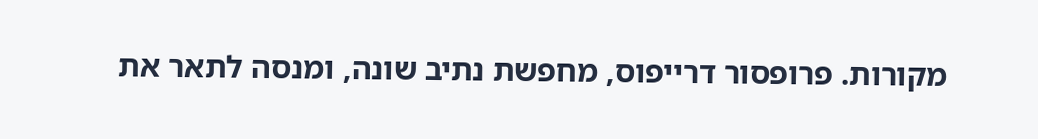מקורות. פרופסור דרייפוס, מחפשת נתיב שונה, ומנסה לתאר את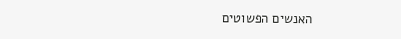האנשים הפשוטים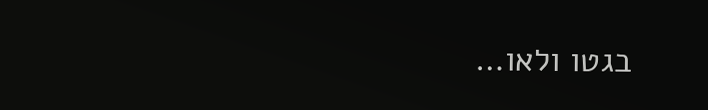בגטו ולאו…